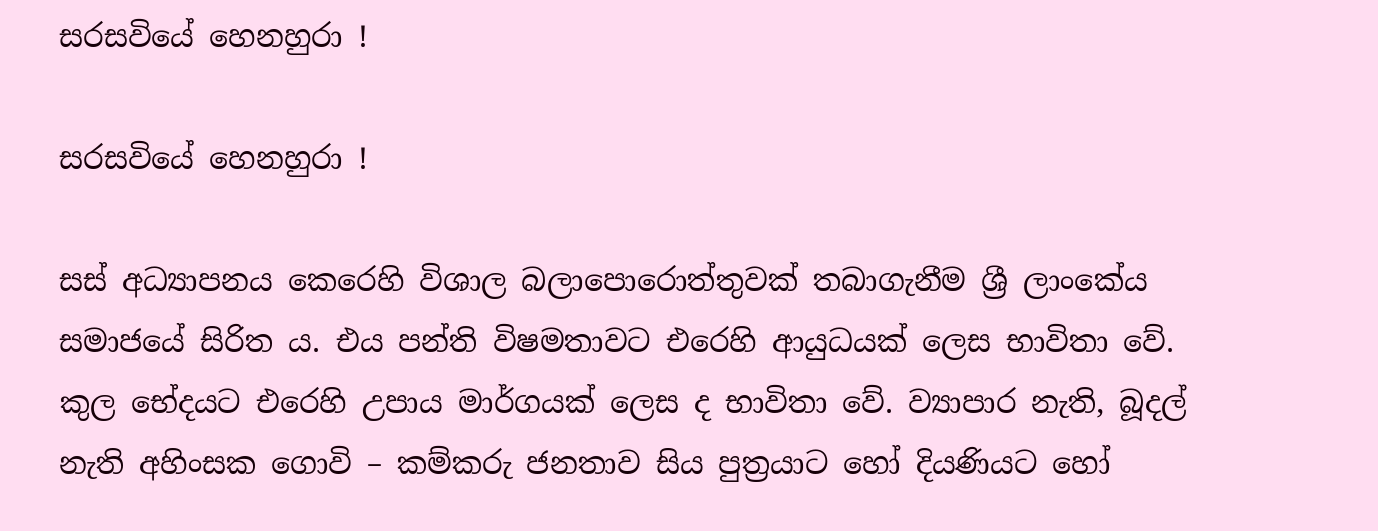සරසවියේ හෙනහුරා !

සරසවියේ හෙනහුරා !

සස් අධ්‍යාපනය කෙරෙහි විශාල බලාපොරොත්තුවක් තබාගැනීම ශ්‍රී ලාංකේය සමාජයේ සිරිත ය. එය පන්ති විෂමතාවට එරෙහි ආයුධයක් ලෙස භාවිතා වේ. කුල භේදයට එරෙහි උපාය මාර්ගයක් ලෙස ද භාවිතා වේ. ව්‍යාපාර නැති, බූදල් නැති අහිංසක ගොවි – කම්කරු ජනතාව සිය පුත්‍රයාට හෝ දියණියට හෝ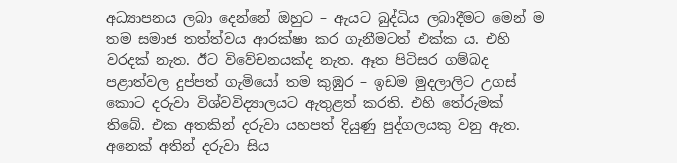අධ්‍යාපනය ලබා දෙන්නේ ඔහුට – ඇයට බුද්ධිය ලබාදීමට මෙන් ම තම සමාජ තත්ත්වය ආරක්ෂා කර ගැනීමටත් එක්ක ය. එහි වරදක් නැත. ඊට විවේචනයක්ද නැත. ඈත පිටිසර ගම්බද පළාත්වල දුප්පත් ගැමියෝ තම කුඹුර – ඉඩම මුදලාලිට උගස් කොට දරුවා විශ්වවිද්‍යාලයට ඇතුළත් කරති. එහි තේරුමක් තිබේ. එක අතකින් දරුවා යහපත් දියුණු පුද්ගලයකු වනු ඇත. අනෙක් අතින් දරුවා සිය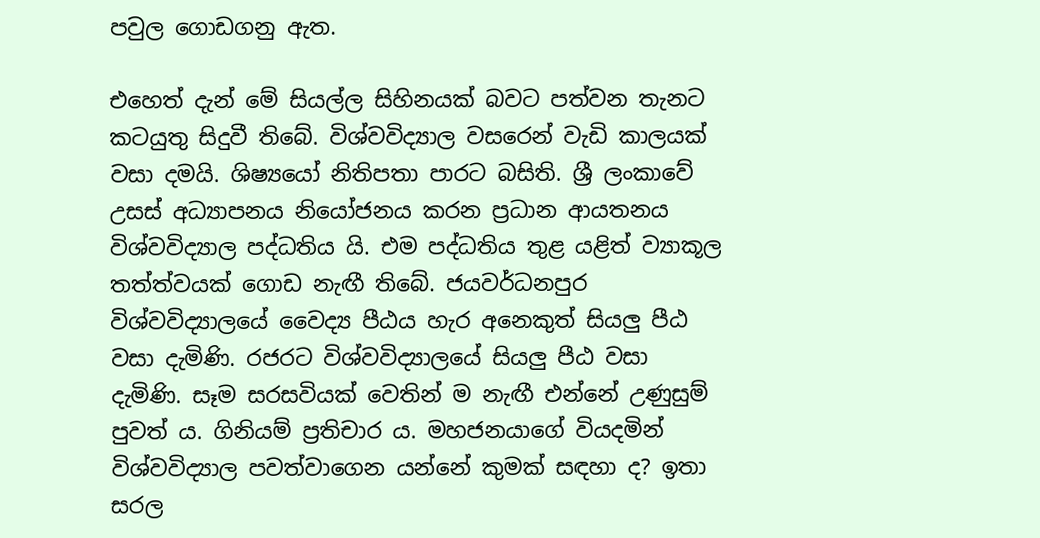පවුල ගොඩගනු ඇත.

එහෙත් දැන් මේ සියල්ල සිහිනයක් බවට පත්වන තැනට කටයුතු සිදුවී තිබේ. විශ්වවිද්‍යාල වසරෙන් වැඩි කාලයක් වසා දමයි. ශිෂ්‍යයෝ නිතිපතා පාරට බසිති. ශ්‍රී ලංකාවේ උසස් අධ්‍යාපනය නියෝජනය කරන ප්‍රධාන ආයතනය විශ්වවිද්‍යාල පද්ධතිය යි. එම පද්ධතිය තුළ යළිත් ව්‍යාකූල තත්ත්වයක් ගොඩ නැඟී තිබේ. ජයවර්ධනපුර විශ්වවිද්‍යාලයේ වෛද්‍ය පීඨය හැර අනෙකුත් සියලු පීඨ වසා දැමිණි. රජරට විශ්වවිද්‍යාලයේ සියලු පීඨ වසා දැමිණි. සෑම සරසවියක් වෙතින් ම නැඟී එන්නේ උණුසුම් පුවත් ය. ගිනියම් ප්‍රතිචාර ය. මහජනයාගේ වියදමින් විශ්වවිද්‍යාල පවත්වාගෙන යන්නේ කුමක් සඳහා ද? ඉතා සරල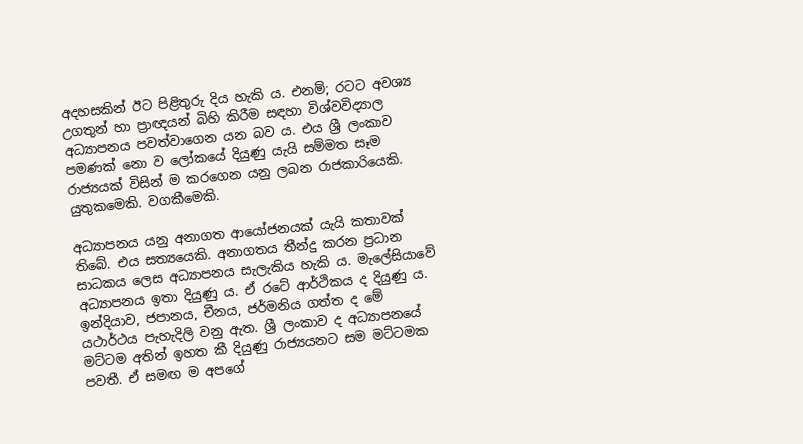අදහසකින් ඊට පිළිතුරු දිය හැකි ය. එනම්; රටට අවශ්‍ය උගතුන් හා ප්‍රාඥයන් බිහි කිරීම සඳහා විශ්වවිද්‍යාල අධ්‍යාපනය පවත්වාගෙන යන බව ය. එය ශ්‍රී ලංකාව පමණක් නො ව ලෝකයේ දියුණු යැයි සම්මත සෑම රාජ්‍යයක් විසින් ම කරගෙන යනු ලබන රාජකාරියෙකි. යුතුකමෙකි. වගකීමෙකි.

අධ්‍යාපනය යනු අනාගත ආයෝජනයක් යැයි කතාවක් තිබේ. එය සත්‍යයෙකි. අනාගතය තීන්දු කරන ප්‍රධාන සාධකය ලෙස අධ්‍යාපනය සැලැකිය හැකි ය. මැලේසියාවේ අධ්‍යාපනය ඉතා දියුණු ය. ඒ රටේ ආර්ථිකය ද දියුණු ය. ඉන්දියාව, ජපානය, චීනය, ජර්මනිය ගත්ත ද මේ යථාර්ථය පැහැදිලි වනු ඇත. ශ්‍රී ලංකාව ද අධ්‍යාපනයේ මට්ටම අතින් ඉහත කී දියුණු රාජ්‍යයනට සම මට්ටමක පවතී. ඒ සමඟ ම අපගේ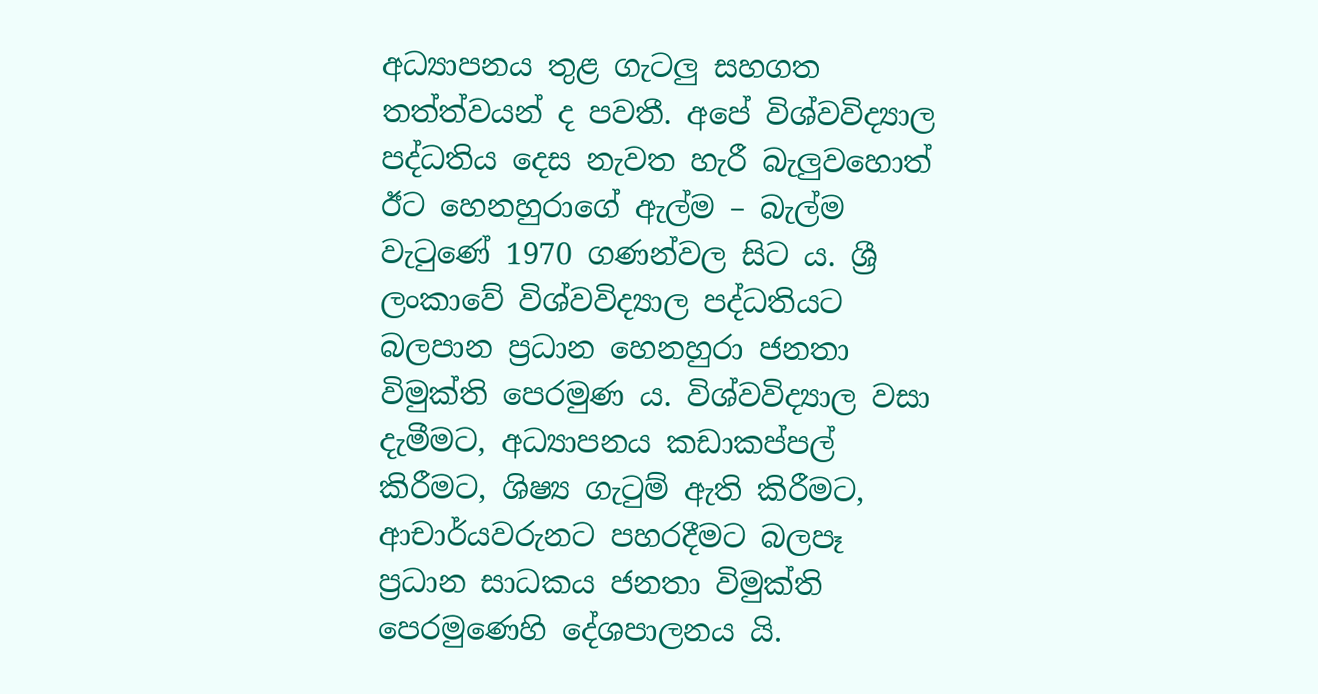අධ්‍යාපනය තුළ ගැටලු සහගත තත්ත්වයන් ද පවතී. අපේ විශ්වවිද්‍යාල පද්ධතිය දෙස නැවත හැරී බැලුවහොත් ඊට හෙනහුරාගේ ඇල්ම – බැල්ම වැටුණේ 1970 ගණන්වල සිට ය. ශ්‍රී ලංකාවේ විශ්වවිද්‍යාල පද්ධතියට බලපාන ප්‍රධාන හෙනහුරා ජනතා විමුක්ති පෙරමුණ ය. විශ්වවිද්‍යාල වසා දැමීමට, අධ්‍යාපනය කඩාකප්පල් කිරීමට, ශිෂ්‍ය ගැටුම් ඇති කිරීමට, ආචාර්යවරුනට පහරදීමට බලපෑ ප්‍රධාන සාධකය ජනතා විමුක්ති පෙරමුණෙහි දේශපාලනය යි.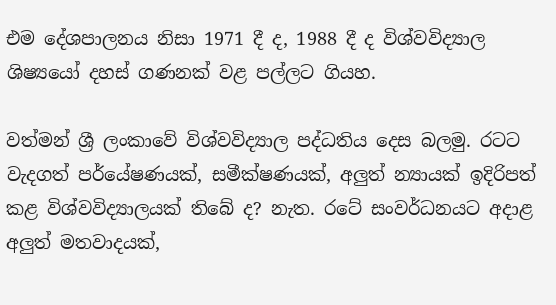එම දේශපාලනය නිසා 1971 දී ද, 1988 දී ද විශ්වවිද්‍යාල ශිෂ්‍යයෝ දහස් ගණනක් වළ පල්ලට ගියහ.

වත්මන් ශ්‍රී ලංකාවේ විශ්වවිද්‍යාල පද්ධතිය දෙස බලමු. රටට වැදගත් පර්යේෂණයක්, සමීක්ෂණයක්, අලුත් න්‍යායක් ඉදිරිපත් කළ විශ්වවිද්‍යාලයක් තිබේ ද? නැත. රටේ සංවර්ධනයට අදාළ අලුත් මතවාදයක්,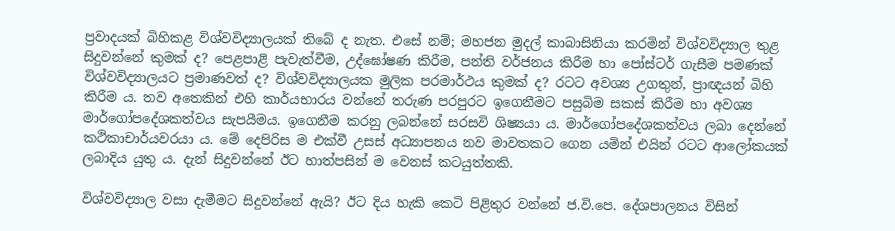ප්‍රවාදයක් බිහිකළ විශ්වවිද්‍යාලයක් තිබේ ද නැත. එසේ නම්; මහජන මුදල් කාබාසිනියා කරමින් විශ්වවිද්‍යාල තුළ සිදුවන්නේ කුමක් ද? පෙළපාළි පැවැත්වීම, උද්ඝෝෂණ කිරීම, පන්ති වර්ජනය කිරීම හා පෝස්ටර් ගැසීම පමණක් විශ්වවිද්‍යාලයට ප්‍රමාණවත් ද? විශ්වවිද්‍යාලයක මුලික පරමාර්ථය කුමක් ද? රටට අවශ්‍ය උගතුන්, ප්‍රාඥයන් බිහි කිරීම ය. තව අතෙකින් එහි කාර්යභාරය වන්නේ තරුණ පරපුරට ඉගෙනීමට පසුබිම සකස් කිරීම හා අවශ්‍ය මාර්ගෝපදේශකත්වය සැපයීමය. ඉගෙනීම කරනු ලබන්නේ සරසවි ශිෂ්‍යයා ය. මාර්ගෝපදේශකත්වය ලබා දෙන්නේ කථිකාචාර්යවරයා ය. මේ දෙපිරිස ම එක්වී උසස් අධ්‍යාපනය නව මාවතකට ගෙන යමින් එයින් රටට ආලෝකයක් ලබාදිය යුතු ය. දැන් සිදුවන්නේ ඊට හාත්පසින් ම වෙනස් කටයුත්තකි.

විශ්වවිද්‍යාල වසා දැමීමට සිදුවන්නේ ඇයි? ඊට දිය හැකි කෙටි පිළිතුර වන්නේ ජ.වි.පෙ. දේශපාලනය විසින්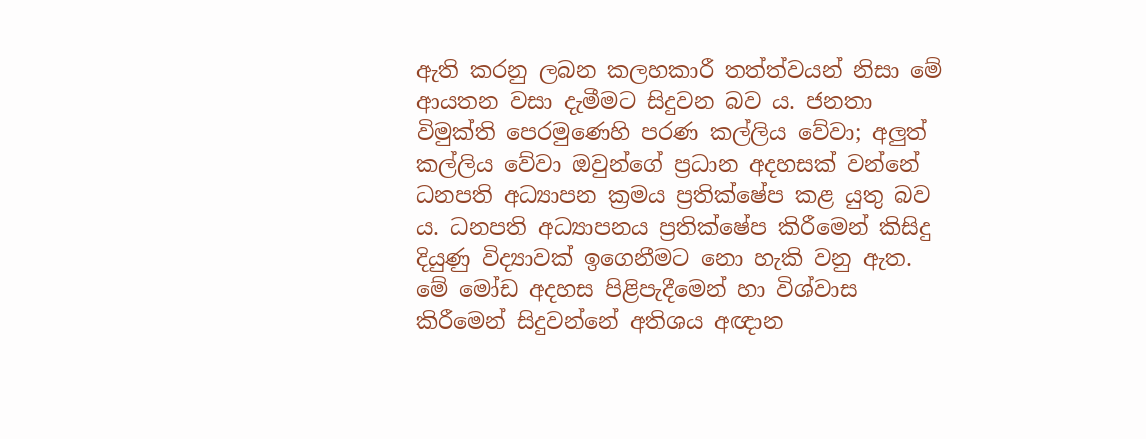ඇති කරනු ලබන කලහකාරී තත්ත්වයන් නිසා මේ ආයතන වසා දැමීමට සිදුවන බව ය. ජනතා විමුක්ති පෙරමුණෙහි පරණ කල්ලිය වේවා; අලුත් කල්ලිය වේවා ඔවුන්ගේ ප්‍රධාන අදහසක් වන්නේ ධනපති අධ්‍යාපන ක්‍රමය ප්‍රතික්ෂේප කළ යුතු බව ය. ධනපති අධ්‍යාපනය ප්‍රතික්ෂේප කිරීමෙන් කිසිදු දියුණු විද්‍යාවක් ඉගෙනීමට නො හැකි වනු ඇත. මේ මෝඩ අදහස පිළිපැදීමෙන් හා විශ්වාස කිරීමෙන් සිදුවන්නේ අතිශය අඥාන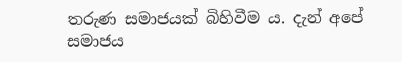තරුණ සමාජයක් බිහිවීම ය. දැන් අපේ සමාජය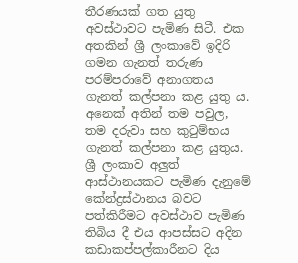තීරණයක් ගත යුතු අවස්ථාවට පැමිණ සිටී. එක අතකින් ශ්‍රී ලංකාවේ ඉදිරි ගමන ගැනත් තරුණ පරම්පරාවේ අනාගතය ගැනත් කල්පනා කළ යුතු ය. අනෙක් අතින් තම පවුල, තම දරුවා සහ කුටුම්භය ගැනත් කල්පනා කළ යුතුය. ශ්‍රී ලංකාව අලුත් ආස්ථානයකට පැමිණ දැනුමේ කේන්ද්‍රස්ථානය බවට පත්කිරීමට අවස්ථාව පැමිණ තිබිය දී එය ආපස්සට අදින කඩාකප්පල්කාරීනට දිය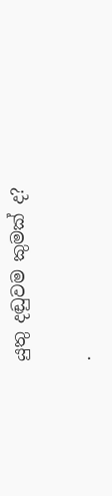යුතු දඬුවම කුමක් ද?

.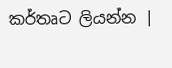කර්තෘට ලියන්න |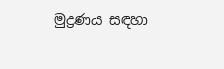මුද්‍රණය සඳහා